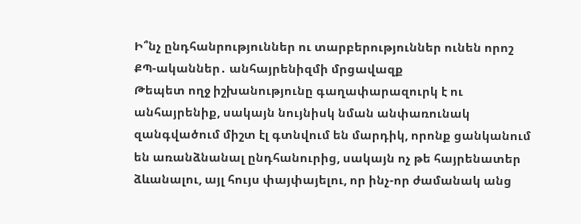Ի՞նչ ընդհանրություններ ու տարբերություններ ունեն որոշ ՔՊ-ականներ․ անհայրենիզմի մրցավազք
Թեպետ ողջ իշխանությունը գաղափարազուրկ է ու անհայրենիք, սակայն նույնիսկ նման անփառունակ զանգվածում միշտ էլ գտնվում են մարդիկ, որոնք ցանկանում են առանձնանալ ընդհանուրից, սակայն ոչ թե հայրենատեր ձևանալու, այլ հույս փայփայելու, որ ինչ-որ ժամանակ անց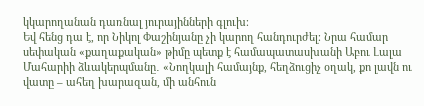կկարողանան դառնալ յուրայինների գլուխ։
Եվ հենց դա է, որ Նիկոլ Փաշինյանը չի կարող հանդուրժել։ Նրա համար սեփական «քաղաքական» թիմը պետք է համապատասխանի Աբու Լալա Մահարիի ձևակերպմանը․ «Նողկալի համայնք, հեղձուցիչ օղակ, քո լավն ու վատը – ահեղ խարազան, մի անհուն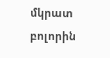մկրատ բոլորին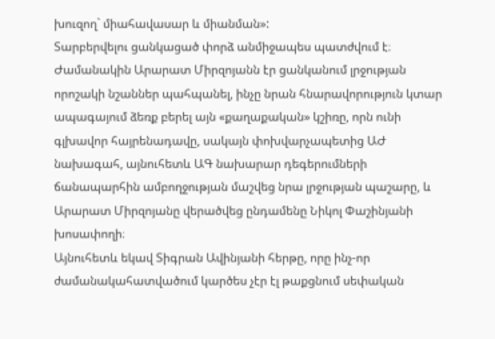խուզող` միահավասար և միանման»:
Տարբերվելու ցանկացած փորձ անմիջապես պատժվում է։ Ժամանակին Արարատ Միրզոյանն էր ցանկանում լրջության որոշակի նշաններ պահպանել, ինչը նրան հնարավորություն կտար ապագայում ձեռք բերել այն «քաղաքական» կշիռը, որն ունի գլխավոր հայրենադավը, սակայն փոխվարչապետից ԱԺ նախագահ, այնուհետև ԱԳ նախարար դեգերումների ճանապարհին ամբողջության մաշվեց նրա լրջության պաշարը, և Արարատ Միրզոյանը վերածվեց ընդամենը Նիկոլ Փաշինյանի խոսափողի։
Այնուհետև եկավ Տիգրան Ավինյանի հերթը, որը ինչ-որ ժամանակահատվածում կարծես չէր էլ թաքցնում սեփական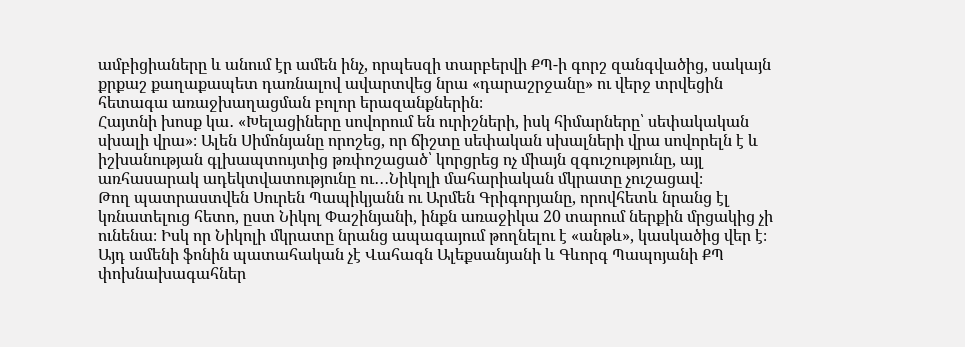ամբիցիաները և անում էր ամեն ինչ, որպեսզի տարբերվի ՔՊ-ի գորշ զանգվածից, սակայն քրքաշ քաղաքապետ դառնալով ավարտվեց նրա «դարաշրջանը» ու վերջ տրվեցին հետագա առաջխաղացման բոլոր երազանքներին։
Հայտնի խոսք կա․ «Խելացիները սովորում են ուրիշների, իսկ հիմարները՝ սեփակական սխալի վրա»։ Ալեն Սիմոնյանը որոշեց, որ ճիշտը սեփական սխալների վրա սովորելն է և իշխանության գլխապտույտից թռփոշացած՝ կորցրեց ոչ միայն զգուշությունը, այլ առհասարակ ադեկտվատությունը ու․․․Նիկոլի մահարիական մկրատը չուշացավ։
Թող պատրաստվեն Սուրեն Պապիկյանն ու Արմեն Գրիգորյանը, որովհետև նրանց էլ կռնատելուց հետո, ըստ Նիկոլ Փաշինյանի, ինքն առաջիկա 20 տարում ներքին մրցակից չի ունենա։ Իսկ որ Նիկոլի մկրատը նրանց ապագայում թողնելու է «անթև», կասկածից վեր է։
Այդ ամենի ֆոնին պատահական չէ Վահագն Ալեքսանյանի և Գևորգ Պապոյանի ՔՊ փոխնախագահներ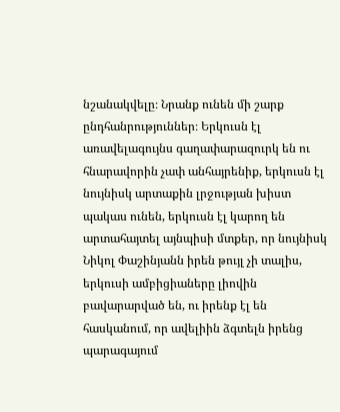նշանակվելը։ Նրանք ունեն մի շարք ընդհանրություններ։ Երկուսն էլ առավելագույնս գաղափարազուրկ են ու հնարավորին չափ անհայրենիք, երկուսն էլ նույնիսկ արտաքին լրջության խիստ պակաս ունեն, երկուսն էլ կարող են արտահայտել այնպիսի մտքեր, որ նույնիսկ Նիկոլ Փաշինյանն իրեն թույլ չի տալիս, երկուսի ամբիցիաները լիովին բավարարված են, ու իրենք էլ են հասկանում, որ ավելիին ձգտելն իրենց պարագայում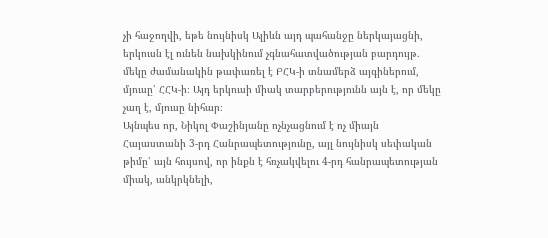չի հաջողվի, եթե նույնիսկ Ալիևն այդ պահանջը ներկայացնի, երկուսն էլ ունեն նախկինում չգնահատվածության բարդույթ․ մեկը ժամանակին թափառել է ԲՀԿ-ի տնամերձ այգիներում, մյուսը՝ ՀՀԿ-ի։ Այդ երկուսի միակ տարբերությունն այն է, որ մեկը չաղ է, մյուսը նիհար։
Այնպես որ, Նիկոլ Փաշինյանը ոչնչացնում է ոչ միայն Հայաստանի 3-րդ Հանրապետությունը, այլ նույնիսկ սեփական թիմը՝ այն հույսով, որ ինքն է հռչակվելու 4-րդ հանրապետության միակ, անկրկնելի,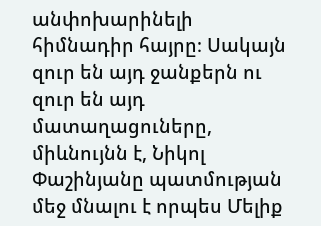անփոխարինելի հիմնադիր հայրը։ Սակայն զուր են այդ ջանքերն ու զուր են այդ մատաղացուները, միևնույնն է, Նիկոլ Փաշինյանը պատմության մեջ մնալու է որպես Մելիք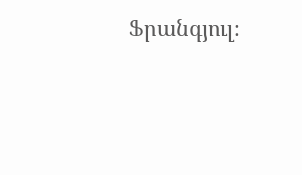Ֆրանգյուլ։